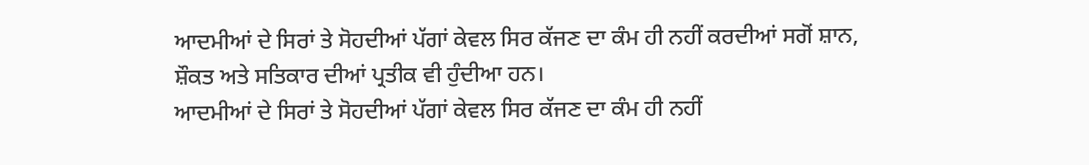ਆਦਮੀਆਂ ਦੇ ਸਿਰਾਂ ਤੇ ਸੋਹਦੀਆਂ ਪੱਗਾਂ ਕੇਵਲ ਸਿਰ ਕੱਜਣ ਦਾ ਕੰਮ ਹੀ ਨਹੀਂ ਕਰਦੀਆਂ ਸਗੋਂ ਸ਼ਾਨ, ਸ਼ੌਕਤ ਅਤੇ ਸਤਿਕਾਰ ਦੀਆਂ ਪ੍ਰਤੀਕ ਵੀ ਹੁੰਦੀਆ ਹਨ।
ਆਦਮੀਆਂ ਦੇ ਸਿਰਾਂ ਤੇ ਸੋਹਦੀਆਂ ਪੱਗਾਂ ਕੇਵਲ ਸਿਰ ਕੱਜਣ ਦਾ ਕੰਮ ਹੀ ਨਹੀਂ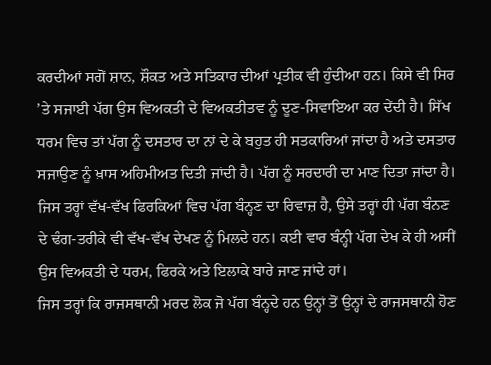ਕਰਦੀਆਂ ਸਗੋਂ ਸ਼ਾਨ, ਸ਼ੌਕਤ ਅਤੇ ਸਤਿਕਾਰ ਦੀਆਂ ਪ੍ਰਤੀਕ ਵੀ ਹੁੰਦੀਆ ਹਨ। ਕਿਸੇ ਵੀ ਸਿਰ ’ਤੇ ਸਜਾਈ ਪੱਗ ਉਸ ਵਿਅਕਤੀ ਦੇ ਵਿਅਕਤੀਤਵ ਨੂੰ ਦੂਣ-ਸਿਵਾਇਆ ਕਰ ਦੇਂਦੀ ਹੈ। ਸਿੱਖ ਧਰਮ ਵਿਚ ਤਾਂ ਪੱਗ ਨੂੰ ਦਸਤਾਰ ਦਾ ਨਾਂ ਦੇ ਕੇ ਬਹੁਤ ਹੀ ਸਤਕਾਰਿਆਂ ਜਾਂਦਾ ਹੈ ਅਤੇ ਦਸਤਾਰ ਸਜਾਉਣ ਨੂੰ ਖ਼ਾਸ ਅਹਿਮੀਅਤ ਦਿਤੀ ਜਾਂਦੀ ਹੈ। ਪੱਗ ਨੂੰ ਸਰਦਾਰੀ ਦਾ ਮਾਣ ਦਿਤਾ ਜਾਂਦਾ ਹੈ। ਜਿਸ ਤਰ੍ਹਾਂ ਵੱਖ-ਵੱਖ ਫਿਰਕਿਆਂ ਵਿਚ ਪੱਗ ਬੰਨ੍ਹਣ ਦਾ ਰਿਵਾਜ਼ ਹੈ, ਉਸੇ ਤਰ੍ਹਾਂ ਹੀ ਪੱਗ ਬੰਨਣ ਦੇ ਢੰਗ-ਤਰੀਕੇ ਵੀ ਵੱਖ-ਵੱਖ ਦੇਖਣ ਨੂੰ ਮਿਲਦੇ ਹਨ। ਕਈ ਵਾਰ ਬੰਨ੍ਹੀ ਪੱਗ ਦੇਖ ਕੇ ਹੀ ਅਸੀਂ ਉਸ ਵਿਅਕਤੀ ਦੇ ਧਰਮ, ਫਿਰਕੇ ਅਤੇ ਇਲਾਕੇ ਬਾਰੇ ਜਾਣ ਜਾਂਦੇ ਹਾਂ।
ਜਿਸ ਤਰ੍ਹਾਂ ਕਿ ਰਾਜਸਥਾਨੀ ਮਰਦ ਲੋਕ ਜੋ ਪੱਗ ਬੰਨ੍ਹਦੇ ਹਨ ਉਨ੍ਹਾਂ ਤੋਂ ਉਨ੍ਹਾਂ ਦੇ ਰਾਜਸਥਾਨੀ ਹੋਣ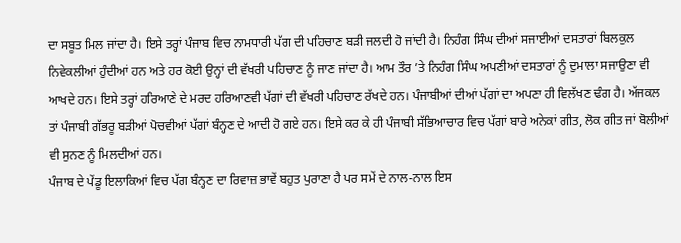ਦਾ ਸਬੂਤ ਮਿਲ ਜਾਂਦਾ ਹੈ। ਇਸੇ ਤਰ੍ਹਾਂ ਪੰਜਾਬ ਵਿਚ ਨਾਮਧਾਰੀ ਪੱਗ ਦੀ ਪਹਿਚਾਣ ਬੜੀ ਜਲਦੀ ਹੋ ਜਾਂਦੀ ਹੈ। ਨਿਹੰਗ ਸਿੰਘ ਦੀਆਂ ਸਜਾਈਆਂ ਦਸਤਾਰਾਂ ਬਿਲਕੁਲ ਨਿਵੇਕਲੀਆਂ ਹੁੰਦੀਆਂ ਹਨ ਅਤੇ ਹਰ ਕੋਈ ਉਨ੍ਹਾਂ ਦੀ ਵੱਖਰੀ ਪਹਿਚਾਣ ਨੂੰ ਜਾਣ ਜਾਂਦਾ ਹੈ। ਆਮ ਤੌਰ ’ਤੇ ਨਿਹੰਗ ਸਿੰਘ ਅਪਣੀਆਂ ਦਸਤਾਰਾਂ ਨੂੰ ਦੁਮਾਲਾ ਸਜਾਉਣਾ ਵੀ ਆਖਦੇ ਹਨ। ਇਸੇ ਤਰ੍ਹਾਂ ਹਰਿਆਣੇ ਦੇ ਮਰਦ ਹਰਿਆਣਵੀ ਪੱਗਾਂ ਦੀ ਵੱਖਰੀ ਪਹਿਚਾਣ ਰੱਖਦੇ ਹਨ। ਪੰਜਾਬੀਆਂ ਦੀਆਂ ਪੱਗਾਂ ਦਾ ਅਪਣਾ ਹੀ ਵਿਲੱਖਣ ਢੰਗ ਹੈ। ਅੱਜਕਲ ਤਾਂ ਪੰਜਾਬੀ ਗੱਭਰੂ ਬੜੀਆਂ ਪੋਚਵੀਆਂ ਪੱਗਾਂ ਬੰਨ੍ਹਣ ਦੇ ਆਦੀ ਹੋ ਗਏ ਹਨ। ਇਸੇ ਕਰ ਕੇ ਹੀ ਪੰਜਾਬੀ ਸੱਭਿਆਚਾਰ ਵਿਚ ਪੱਗਾਂ ਬਾਰੇ ਅਨੇਕਾਂ ਗੀਤ, ਲੋਕ ਗੀਤ ਜਾਂ ਬੋਲੀਆਂ ਵੀ ਸੁਨਣ ਨੂੰ ਮਿਲਦੀਆਂ ਹਨ।
ਪੰਜਾਬ ਦੇ ਪੇਂਡੂ ਇਲਾਕਿਆਂ ਵਿਚ ਪੱਗ ਬੰਨ੍ਹਣ ਦਾ ਰਿਵਾਜ਼ ਭਾਵੇਂ ਬਹੁਤ ਪੁਰਾਣਾ ਹੈ ਪਰ ਸਮੇਂ ਦੇ ਨਾਲ-ਨਾਲ ਇਸ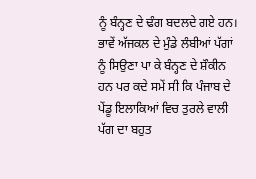ਨੂੰ ਬੰਨ੍ਹਣ ਦੇ ਢੰਗ ਬਦਲਦੇ ਗਏ ਹਨ। ਭਾਵੇਂ ਅੱਜਕਲ ਦੇ ਮੁੰਡੇ ਲੰਬੀਆਂ ਪੱਗਾਂ ਨੂੰ ਸਿਉਣਾ ਪਾ ਕੇ ਬੰਨ੍ਹਣ ਦੇ ਸ਼ੌਕੀਨ ਹਨ ਪਰ ਕਦੇ ਸਮੇਂ ਸੀ ਕਿ ਪੰਜਾਬ ਦੇ ਪੇਂਡੂ ਇਲਾਕਿਆਂ ਵਿਚ ਤੁਰਲੇ ਵਾਲੀ ਪੱਗ ਦਾ ਬਹੁਤ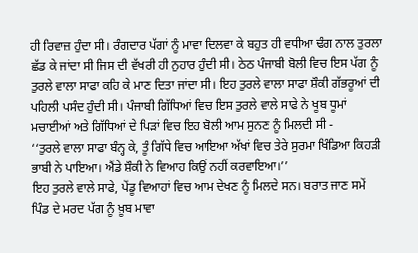ਹੀ ਰਿਵਾਜ਼ ਹੁੰਦਾ ਸੀ। ਰੰਗਦਾਰ ਪੱਗਾਂ ਨੂੰ ਮਾਵਾ ਦਿਲਵਾ ਕੇ ਬਹੁਤ ਹੀ ਵਧੀਆ ਢੰਗ ਨਾਲ ਤੁਰਲਾ ਛੱਡ ਕੇ ਜਾਂਦਾ ਸੀ ਜਿਸ ਦੀ ਵੱਖਰੀ ਹੀ ਨੁਹਾਰ ਹੁੰਦੀ ਸੀ। ਠੇਠ ਪੰਜਾਬੀ ਬੋਲੀ ਵਿਚ ਇਸ ਪੱਗ ਨੂੰ ਤੁਰਲੇ ਵਾਲਾ ਸਾਫਾ ਕਹਿ ਕੇ ਮਾਣ ਦਿਤਾ ਜਾਂਦਾ ਸੀ। ਇਹ ਤੁਰਲੇ ਵਾਲਾ ਸਾਫਾ ਸ਼ੌਕੀ ਗੱਭਰੂਆਂ ਦੀ ਪਹਿਲੀ ਪਸੰਦ ਹੁੰਦੀ ਸੀ। ਪੰਜਾਬੀ ਗਿੱਧਿਆਂ ਵਿਚ ਇਸ ਤੁਰਲੇ ਵਾਲੇ ਸਾਫੇ ਨੇ ਖੂਬ ਧੂਮਾਂ ਮਚਾਈਆਂ ਅਤੇ ਗਿੱਧਿਆਂ ਦੇ ਪਿੜਾਂ ਵਿਚ ਇਹ ਬੋਲੀ ਆਮ ਸੁਨਣ ਨੂੰ ਮਿਲਦੀ ਸੀ -
‘‘ਤੁਰਲੇ ਵਾਲਾ ਸਾਫਾ ਬੰਨ੍ਹ ਕੇ, ਤੂੰ ਗਿੱਧੇ ਵਿਚ ਆਇਆ ਅੱਖਾਂ ਵਿਚ ਤੇਰੇ ਸੁਰਮਾ ਖਿੰਡਿਆ ਕਿਹੜੀ ਭਾਬੀ ਨੇ ਪਾਇਆ। ਐਂਡੇ ਸ਼ੌਕੀ ਨੇ ਵਿਆਹ ਕਿਉਂ ਨਹੀਂ ਕਰਵਾਇਆ।’’
ਇਹ ਤੁਰਲੇ ਵਾਲੇ ਸਾਫੇ, ਪੇਂਡੂ ਵਿਆਹਾਂ ਵਿਚ ਆਮ ਦੇਖਣ ਨੂੰ ਮਿਲਦੇ ਸਨ। ਬਰਾਤ ਜਾਣ ਸਮੇਂ ਪਿੰਡ ਦੇ ਮਰਦ ਪੱਗ ਨੂੰ ਖ਼ੂਬ ਮਾਵਾ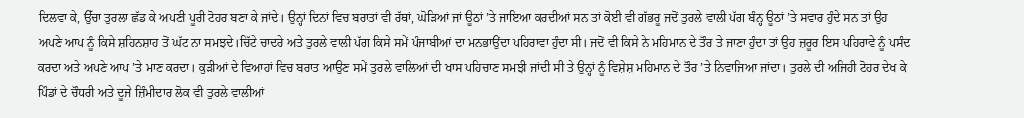ਦਿਲਵਾ ਕੇ, ਉੱਚਾ ਤੁਰਲਾ ਛੱਡ ਕੇ ਅਪਣੀ ਪੂਰੀ ਟੋਹਰ ਬਣਾ ਕੇ ਜਾਂਦੇ। ਉਨ੍ਹਾਂ ਦਿਨਾਂ ਵਿਚ ਬਰਾਤਾਂ ਵੀ ਰੱਥਾਂ, ਘੋੜਿਆਂ ਜਾਂ ਊਠਾਂ ’ਤੇ ਜਾਇਆ ਕਰਦੀਆਂ ਸਨ ਤਾਂ ਕੋਈ ਵੀ ਗੱਭਰੂ ਜਦੋਂ ਤੁਰਲੇ ਵਾਲੀ ਪੱਗ ਬੰਨ੍ਹ ਊਠਾਂ ’ਤੇ ਸਵਾਰ ਹੁੰਦੇ ਸਨ ਤਾਂ ਉਹ ਅਪਣੇ ਆਪ ਨੂੰ ਕਿਸੇ ਸ਼ਹਿਨਸ਼ਾਹ ਤੋਂ ਘੱਟ ਨਾ ਸਮਝਦੇ।ਚਿੱਟੇ ਚਾਦਰੇ ਅਤੇ ਤੁਰਲੇ ਵਾਲੀ ਪੱਗ ਕਿਸੇ ਸਮੇਂ ਪੰਜਾਬੀਆਂ ਦਾ ਮਨਭਾਉਂਦਾ ਪਹਿਰਾਵਾ ਹੁੰਦਾ ਸੀ। ਜਦੋਂ ਵੀ ਕਿਸੇ ਨੇ ਮਹਿਮਾਨ ਦੇ ਤੌਰ ਤੇ ਜਾਣਾ ਹੁੰਦਾ ਤਾਂ ਉਹ ਜ਼ਰੂਰ ਇਸ ਪਹਿਰਾਵੇ ਨੂੰ ਪਸੰਦ ਕਰਦਾ ਅਤੇ ਅਪਣੇ ਆਪ ’ਤੇ ਮਾਣ ਕਰਦਾ। ਕੁੜੀਆਂ ਦੇ ਵਿਆਹਾਂ ਵਿਚ ਬਰਾਤ ਆਉਣ ਸਮੇਂ ਤੁਰਲੇ ਵਾਲਿਆਂ ਦੀ ਖਾਸ ਪਹਿਚਾਣ ਸਮਝੀ ਜਾਂਦੀ ਸੀ ਤੇ ਉਨ੍ਹਾਂ ਨੂੰ ਵਿਸ਼ੇਸ਼ ਮਹਿਮਾਨ ਦੇ ਤੌਰ ’ਤੇ ਨਿਵਾਜਿਆ ਜਾਂਦਾ। ਤੁਰਲੇ ਦੀ ਅਜਿਹੀ ਟੋਹਰ ਦੇਖ ਕੇ ਪਿੰਡਾਂ ਦੇ ਚੌਧਰੀ ਅਤੇ ਦੂਜੇ ਜ਼ਿੰਮੀਦਾਰ ਲੋਕ ਵੀ ਤੁਰਲੇ ਵਾਲੀਆਂ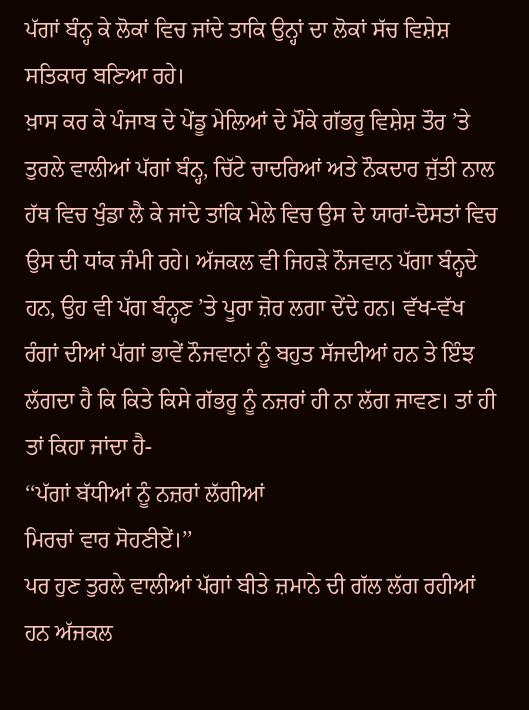ਪੱਗਾਂ ਬੰਨ੍ਹ ਕੇ ਲੋਕਾਂ ਵਿਚ ਜਾਂਦੇ ਤਾਕਿ ਉਨ੍ਹਾਂ ਦਾ ਲੋਕਾਂ ਸੱਚ ਵਿਸ਼ੇਸ਼ ਸਤਿਕਾਰ ਬਣਿਆ ਰਹੇ।
ਖ਼ਾਸ ਕਰ ਕੇ ਪੰਜਾਬ ਦੇ ਪੇਂਡੂ ਮੇਲਿਆਂ ਦੇ ਮੌਕੇ ਗੱਭਰੂ ਵਿਸ਼ੇਸ਼ ਤੌਰ ’ਤੇ ਤੁਰਲੇ ਵਾਲੀਆਂ ਪੱਗਾਂ ਬੰਨ੍ਹ, ਚਿੱਟੇ ਚਾਦਰਿਆਂ ਅਤੇ ਨੌਕਦਾਰ ਜੁੱਤੀ ਨਾਲ ਹੱਥ ਵਿਚ ਖੁੰਡਾ ਲੈ ਕੇ ਜਾਂਦੇ ਤਾਂਕਿ ਮੇਲੇ ਵਿਚ ਉਸ ਦੇ ਯਾਰਾਂ-ਦੋਸਤਾਂ ਵਿਚ ਉਸ ਦੀ ਧਾਂਕ ਜੰਮੀ ਰਹੇ। ਅੱਜਕਲ ਵੀ ਜਿਹੜੇ ਨੌਜਵਾਨ ਪੱਗਾ ਬੰਨ੍ਹਦੇ ਹਨ, ਉਹ ਵੀ ਪੱਗ ਬੰਨ੍ਹਣ ’ਤੇ ਪੂਰਾ ਜ਼ੋਰ ਲਗਾ ਦੇਂਦੇ ਹਨ। ਵੱਖ-ਵੱਖ ਰੰਗਾਂ ਦੀਆਂ ਪੱਗਾਂ ਭਾਵੇਂ ਨੌਜਵਾਨਾਂ ਨੂੰ ਬਹੁਤ ਸੱਜਦੀਆਂ ਹਨ ਤੇ ਇੰਝ ਲੱਗਦਾ ਹੈ ਕਿ ਕਿਤੇ ਕਿਸੇ ਗੱਭਰੂ ਨੂੰ ਨਜ਼ਰਾਂ ਹੀ ਨਾ ਲੱਗ ਜਾਵਣ। ਤਾਂ ਹੀ ਤਾਂ ਕਿਹਾ ਜਾਂਦਾ ਹੈ-
‘‘ਪੱਗਾਂ ਬੱਧੀਆਂ ਨੂੰ ਨਜ਼ਰਾਂ ਲੱਗੀਆਂ
ਮਿਰਚਾਂ ਵਾਰ ਸੋਹਣੀਏਂ।’’
ਪਰ ਹੁਣ ਤੁਰਲੇ ਵਾਲੀਆਂ ਪੱਗਾਂ ਬੀਤੇ ਜ਼ਮਾਨੇ ਦੀ ਗੱਲ ਲੱਗ ਰਹੀਆਂ ਹਨ ਅੱਜਕਲ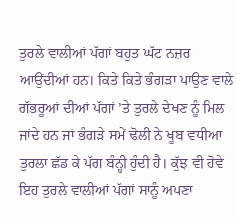ਤੁਰਲੇ ਵਾਲੀਆਂ ਪੱਗਾਂ ਬਹੁਤ ਘੱਟ ਨਜ਼ਰ ਆਉਂਦੀਆਂ ਹਨ। ਕਿਤੇ ਕਿਤੇ ਭੰਗੜਾ ਪਾਉਣ ਵਾਲੇ ਗੱਭਰੂਆਂ ਦੀਆਂ ਪੱਗਾਂ ’ਤੇ ਤੁਰਲੇ ਦੇਖਣ ਨੂੰ ਮਿਲ ਜਾਂਦੇ ਹਨ ਜਾਂ ਭੰਗੜੇ ਸਮੇਂ ਢੋਲੀ ਨੇ ਖੂਬ ਵਧੀਆ ਤੁਰਲਾ ਛੱਡ ਕੇ ਪੱਗ ਬੰਨ੍ਹੀ ਹੁੰਦੀ ਹੈ। ਕੁੱਝ ਵੀ ਹੋਵੇ ਇਹ ਤੁਰਲੇ ਵਾਲੀਆਂ ਪੱਗਾਂ ਸਾਨੂੰ ਅਪਣਾ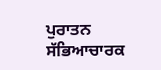ਪੁਰਾਤਨ ਸੱਭਿਆਚਾਰਕ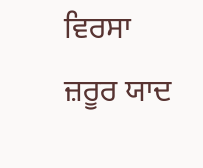ਵਿਰਸਾ ਜ਼ਰੂਰ ਯਾਦ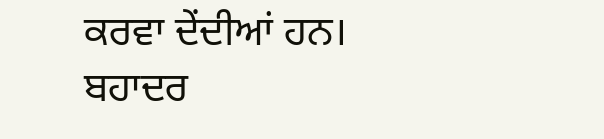ਕਰਵਾ ਦੇਂਦੀਆਂ ਹਨ।
ਬਹਾਦਰ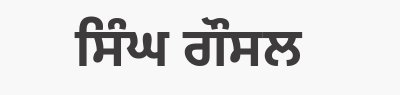ਸਿੰਘ ਗੌਸਲ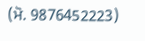(ਮੋ. 9876452223)